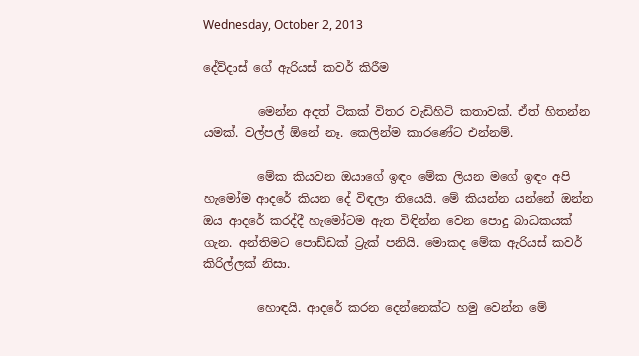Wednesday, October 2, 2013

දේව්දාස් ගේ ඇරියස් කවර් කිරීම

         මෙන්න අදත් ටිකක් විතර වැඩිහිටි කතාවක්. ඒත් හිතන්න යමක්. වල්පල් ඕනේ නෑ. කෙලින්ම කාරණේට එන්නම්.

         මේක කියවන ඔයාගේ ඉඳං මේක ලියන මගේ ඉඳං අපි හැමෝම ආදරේ කියන දේ විඳලා තියෙයි. මේ කියන්න යන්නේ ඔන්න ඔය ආදරේ කරද්දී හැමෝටම ඇත විඳින්න වෙන පොදු බාධකයක් ගැන. අන්තිමට පොඩ්ඩක් ට්‍රැක් පනියි. මොකද මේක ඇරියස් කවර් කිරිල්ලක් නිසා.

         හොඳයි. ආදරේ කරන දෙන්නෙක්ට හමු වෙන්න මේ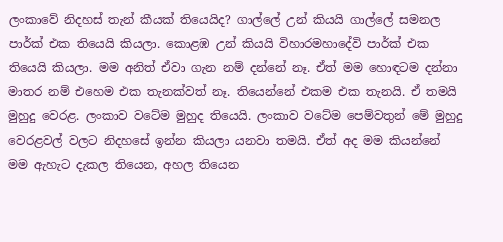ලංකාවේ නිදහස් තැන් කීයක්‌ තියෙයිද? ගාල්ලේ උන් කියයි ගාල්ලේ සමනල පාර්ක්‌ එක තියෙයි කියලා. කොළඹ උන් කියයි විහාරමහාදේවි පාර්ක්‌ එක තියෙයි කියලා. මම අනිත් ඒවා ගැන නම් දන්නේ නෑ. ඒත් මම හොඳටම දන්නා මාතර නම් එහෙම එක තැනක්වත් නෑ. තියෙන්නේ එකම එක තැනයි. ඒ තමයි මුහුදු වෙරළ. ලංකාව වටේම මුහුද තියෙයි. ලංකාව වටේම පෙම්වතුන් මේ මුහුදු වෙරළවල් වලට නිදහසේ ඉන්න කියලා යනවා තමයි. ඒත් අද මම කියන්නේ මම ඇහැට දැකල තියෙන, අහල තියෙන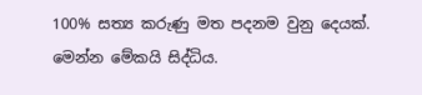100% සත්‍ය කරුණු මත පදනම වුනු දෙයක්. මෙන්න මේකයි සිද්ධිය.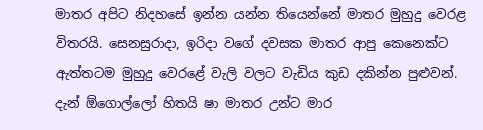මාතර අපිට නිදහසේ ඉන්න යන්න තියෙන්නේ මාතර මුහුදු වෙරළ විතරයි. සෙනසුරාදා, ඉරිදා වගේ දවසක මාතර ආපු කෙනෙක්ට ඇත්තටම මුහුදු වෙරළේ වැලි වලට වැඩිය කුඩ දකින්න පුළුවන්. දැන් ඕගොල්ලෝ හිතයි ෂා මාතර උන්ට මාර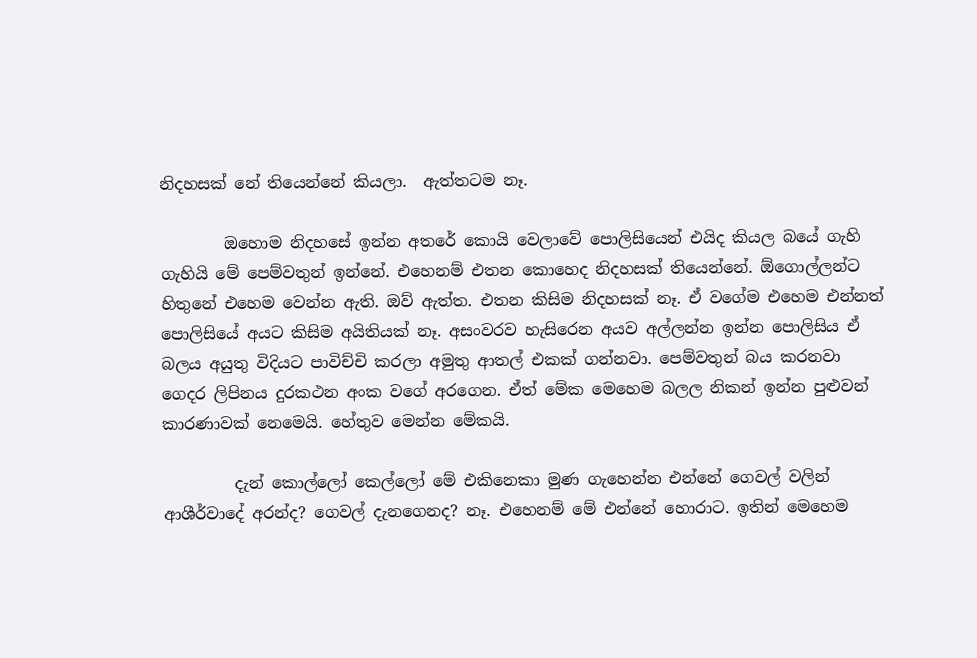නිදහසක් නේ තියෙන්නේ කියලා.  ඇත්තටම නෑ.

        ඔහොම නිදහසේ ඉන්න අතරේ කොයි වෙලාවේ පොලිසියෙන් එයිද කියල බයේ ගැහි ගැහියි මේ පෙම්වතුන් ඉන්නේ. එහෙනම් එතන කොහෙද නිදහසක් තියෙන්නේ. ඕගොල්ලන්ට හිතුනේ එහෙම වෙන්න ඇති. ඔව් ඇත්ත. එතන කිසිම නිදහසක් නෑ. ඒ වගේම එහෙම එන්නත් පොලිසියේ අයට කිසිම අයිතියක් නෑ. අසංවරව හැසිරෙන අයව අල්ලන්න ඉන්න පොලිසිය ඒ බලය අයුතු විදියට පාවිච්චි කරලා අමුතු ආතල් එකක් ගන්නවා. පෙම්වතුන් බය කරනවා ගෙදර ලිපිනය දුරකථන අංක වගේ අරගෙන. ඒත් මේක මෙහෙම බලල නිකන් ඉන්න පුළුවන් කාරණාවක් නෙමෙයි. හේතුව මෙන්න මේකයි.

         දැන් කොල්ලෝ කෙල්ලෝ මේ එකිනෙකා මුණ ගැහෙන්න එන්නේ ගෙවල් වලින් ආශීර්වාදේ අරන්ද? ගෙවල් දැනගෙනද? නෑ. එහෙනම් මේ එන්නේ හොරාට. ඉතින් මෙහෙම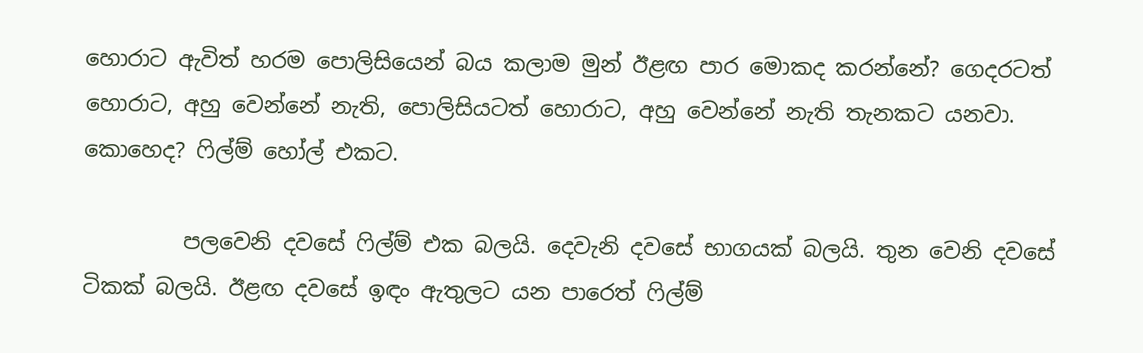හොරාට ඇවිත් හරම පොලිසියෙන් බය කලාම මුන් ඊළඟ පාර මොකද කරන්නේ? ගෙදරටත් හොරාට, අහු වෙන්නේ නැති, පොලිසියටත් හොරාට, අහු වෙන්නේ නැති තැනකට යනවා. කොහෙද? ෆිල්ම් හෝල් එකට.

         පලවෙනි දවසේ ෆිල්ම් එක බලයි. දෙවැනි දවසේ භාගයක් බලයි. තුන වෙනි දවසේ ටිකක් බලයි. ඊළඟ දවසේ ඉඳං ඇතුලට යන පාරෙත් ෆිල්ම්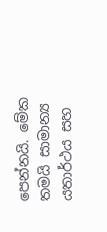පෙන්නයි. මේක තමයි සාමාන්‍ය යතාර්ථය සහ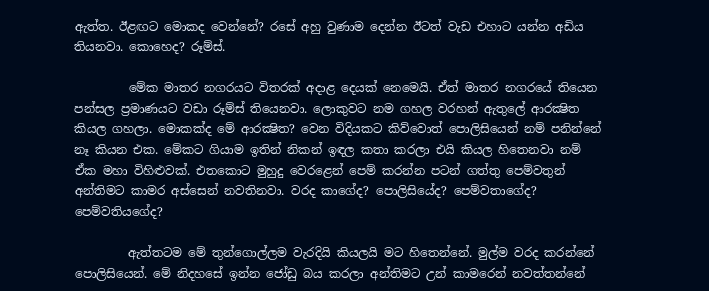ඇත්ත. ඊළඟට මොකද වෙන්නේ? රසේ අහු වුණාම දෙන්න ඊටත් වැඩ එහාට යන්න අඩිය තියනවා. කොහෙද? රූම්ස්.

         මේක මාතර නගරයට විතරක් අදාළ දෙයක් නෙමෙයි. ඒත් මාතර නගරයේ තියෙන පන්සල ප්‍රමාණයට වඩා රූම්ස් තියෙනවා. ලොකුවට නම ගහල වරහන් ඇතුලේ ආරක්‍ෂිත කියල ගහලා. මොකක්ද මේ ආරක්‍ෂිත? වෙන විදියකට කිව්වොත් පොලිසියෙන් නම් පනින්නේ නෑ කියන එක. මේකට ගියාම ඉතින් නිකන් ඉඳල කතා කරලා එයි කියල හිතෙනවා නම් ඒක මහා විහිළුවක්. එතකොට මුහුදු වෙරළෙන් පෙම් කරන්න පටන් ගත්තු පෙම්වතුන් අන්තිමට කාමර අස්සෙන් නවතිනවා. වරද කාගේද? පොලිසියේද? පෙම්වතාගේද? පෙම්වතියගේද?

         ඇත්තටම මේ තුන්ගොල්ලම වැරදියි කියලයි මට හිතෙන්නේ. මුල්ම වරද කරන්නේ පොලිසියෙන්. මේ නිදහසේ ඉන්න ජෝඩු බය කරලා අන්තිමට උන් කාමරෙන් නවත්තන්නේ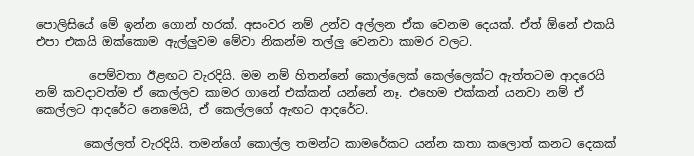පොලිසියේ මේ ඉන්න ගොන් හරක්. අසංවර නම් උන්ව අල්ලන ඒක වෙනම දෙයක්. ඒත් ඕනේ එකයි එපා එකයි ඔක්කොම ඇල්ලුවම මේවා නිකන්ම තල්ලු වෙනවා කාමර වලට.

         පෙම්වතා ඊළඟට වැරදියි. මම නම් හිතන්නේ කොල්ලෙක් කෙල්ලෙක්ට ඇත්තටම ආදරෙයි නම් කවදාවත්ම ඒ කෙල්ලව කාමර ගානේ එක්කන් යන්නේ නෑ. එහෙම එක්කන් යනවා නම් ඒ කෙල්ලට ආදරේට නෙමෙයි, ඒ කෙල්ලගේ ඇඟට ආදරේට.

        කෙල්ලත් වැරදියි. තමන්ගේ කොල්ල තමන්ට කාමරේකට යන්න කතා කලොත් කනට දෙකක්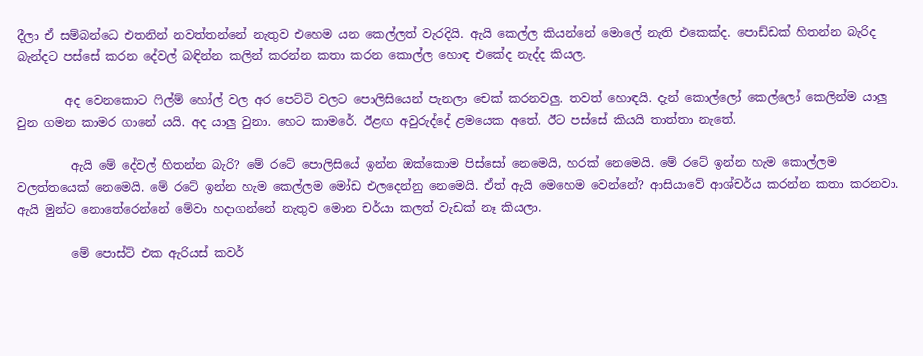දීලා ඒ සම්බන්ධෙ එතනින් නවත්තන්නේ නැතුව එහෙම යන කෙල්ලත් වැරදියි. ඇයි කෙල්ල කියන්නේ මොලේ නැති එකෙක්ද. පොඩ්ඩක් හිතන්න බැරිද බැන්දට පස්සේ කරන දේවල් බඳින්න කලින් කරන්න කතා කරන කොල්ල හොඳ එකේද නැද්ද කියල.

        අද වෙනකොට ෆිල්ම් හෝල් වල අර පෙට්ටි වලට පොලිසියෙන් පැනලා චෙක් කරනවලු. තවත් හොඳයි. දැන් කොල්ලෝ කෙල්ලෝ කෙලින්ම යාලු වුන ගමන කාමර ගානේ යයි. අද යාලු වුනා. හෙට කාමරේ. ඊළඟ අවුරුද්දේ ළමයෙක අතේ. ඊට පස්සේ කියයි තාත්තා නැතේ.

         ඇයි මේ දේවල් හිතන්න බැරි? මේ රටේ පොලිසියේ ඉන්න ඔක්කොම පිස්සෝ නෙමෙයි, හරක් නෙමෙයි. මේ රටේ ඉන්න හැම කොල්ලම වලත්තයෙක් නෙමෙයි. මේ රටේ ඉන්න හැම කෙල්ලම මෝඩ එලදෙන්නු නෙමෙයි. ඒත් ඇයි මෙහෙම වෙන්නේ? ආසියාවේ ආශ්චර්ය කරන්න කතා කරනවා. ඇයි මුන්ට නොතේරෙන්නේ මේවා හදාගන්නේ නැතුව මොන චර්යා කලත් වැඩක් නෑ කියලා.

         මේ පොස්ට් එක ඇරියස් කවර්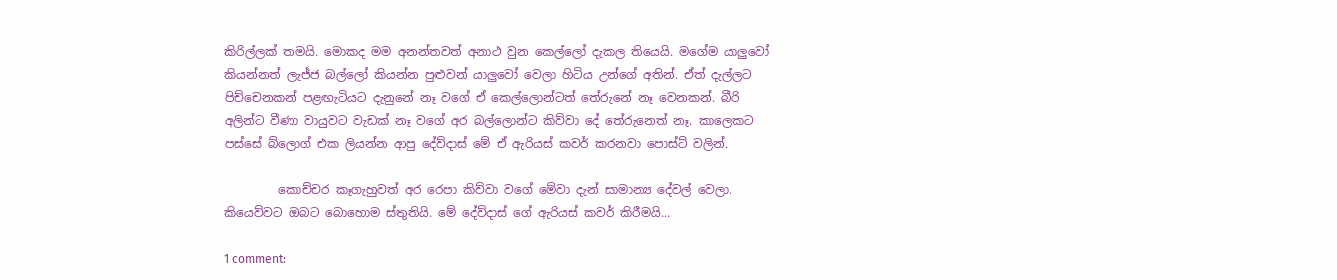කිරිල්ලක් තමයි. මොකද මම අනන්තවත් අනාථ වුන කෙල්ලෝ දැකල තියෙයි. මගේම යාලුවෝ කියන්නත් ලැජ්ජ බල්ලෝ කියන්න පුළුවන් යාලුවෝ වෙලා හිටිය උන්ගේ අතින්. ඒත් දැල්ලට පිච්චෙනකන් පළඟැටියට දැනුනේ නෑ වගේ ඒ කෙල්ලොන්ටත් තේරුනේ නෑ වෙනකන්. බීරි අලින්ට වීණා වායුවට වැඩක් නෑ වගේ අර බල්ලොන්ට කිව්වා දේ තේරුනෙත් නෑ. කාලෙකට පස්සේ බ්ලොග් එක ලියන්න ආපු දේව්දාස් මේ ඒ ඇරියස් කවර් කරනවා පොස්ට් වලින්.

         කොච්චර කෑගැහුවත් අර රෙපා කිව්වා වගේ මේවා දැන් සාමාන්‍ය දේවල් වෙලා. කියෙව්වට ඔබට බොහොම ස්තුතියි. මේ දේව්දාස් ගේ ඇරියස් කවර් කිරීමයි...

1 comment: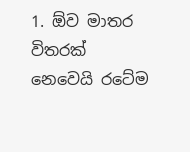1. ඕව මාතර විතරක් නෙවෙයි රටේම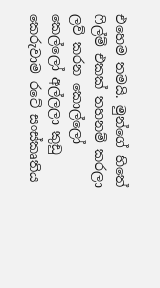එහෙම තමයි. මුන්ගේ හිතේ ෆිල්ම් එකක් තහනම් කරලා ලව් කරන කොල්ලෝ කෙල්ලෝ අල්ලලා කුඩු කෙරුවාම රටේ සංස්කෘතිය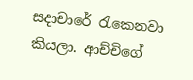සදාචාරේ රැකෙනවා කියලා. ආච්චිගේ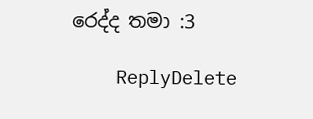රෙද්ද තමා :3

    ReplyDelete